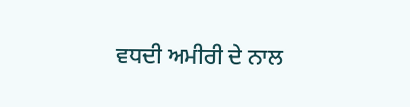ਵਧਦੀ ਅਮੀਰੀ ਦੇ ਨਾਲ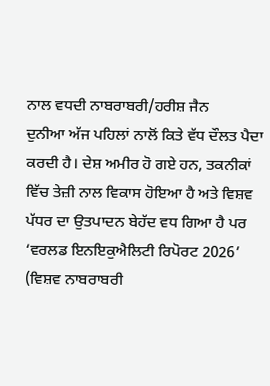ਨਾਲ ਵਧਦੀ ਨਾਬਰਾਬਰੀ/ਹਰੀਸ਼ ਜੈਨ
ਦੁਨੀਆ ਅੱਜ ਪਹਿਲਾਂ ਨਾਲੋਂ ਕਿਤੇ ਵੱਧ ਦੌਲਤ ਪੈਦਾ ਕਰਦੀ ਹੈ। ਦੇਸ਼ ਅਮੀਰ ਹੋ ਗਏ ਹਨ, ਤਕਨੀਕਾਂ ਵਿੱਚ ਤੇਜ਼ੀ ਨਾਲ ਵਿਕਾਸ ਹੋਇਆ ਹੈ ਅਤੇ ਵਿਸ਼ਵ ਪੱਧਰ ਦਾ ਉਤਪਾਦਨ ਬੇਹੱਦ ਵਧ ਗਿਆ ਹੈ ਪਰ ‘ਵਰਲਡ ਇਨਇਕੁਐਲਿਟੀ ਰਿਪੋਰਟ 2026’ (ਵਿਸ਼ਵ ਨਾਬਰਾਬਰੀ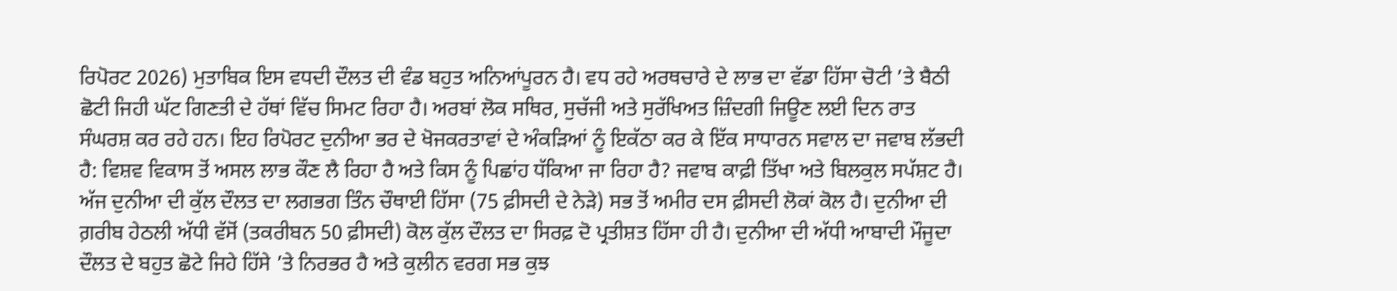ਰਿਪੋਰਟ 2026) ਮੁਤਾਬਿਕ ਇਸ ਵਧਦੀ ਦੌਲਤ ਦੀ ਵੰਡ ਬਹੁਤ ਅਨਿਆਂਪੂਰਨ ਹੈ। ਵਧ ਰਹੇ ਅਰਥਚਾਰੇ ਦੇ ਲਾਭ ਦਾ ਵੱਡਾ ਹਿੱਸਾ ਚੋਟੀ ’ਤੇ ਬੈਠੀ ਛੋਟੀ ਜਿਹੀ ਘੱਟ ਗਿਣਤੀ ਦੇ ਹੱਥਾਂ ਵਿੱਚ ਸਿਮਟ ਰਿਹਾ ਹੈ। ਅਰਬਾਂ ਲੋਕ ਸਥਿਰ, ਸੁਚੱਜੀ ਅਤੇ ਸੁਰੱਖਿਅਤ ਜ਼ਿੰਦਗੀ ਜਿਊਣ ਲਈ ਦਿਨ ਰਾਤ ਸੰਘਰਸ਼ ਕਰ ਰਹੇ ਹਨ। ਇਹ ਰਿਪੋਰਟ ਦੁਨੀਆ ਭਰ ਦੇ ਖੋਜਕਰਤਾਵਾਂ ਦੇ ਅੰਕੜਿਆਂ ਨੂੰ ਇਕੱਠਾ ਕਰ ਕੇ ਇੱਕ ਸਾਧਾਰਨ ਸਵਾਲ ਦਾ ਜਵਾਬ ਲੱਭਦੀ ਹੈ: ਵਿਸ਼ਵ ਵਿਕਾਸ ਤੋਂ ਅਸਲ ਲਾਭ ਕੌਣ ਲੈ ਰਿਹਾ ਹੈ ਅਤੇ ਕਿਸ ਨੂੰ ਪਿਛਾਂਹ ਧੱਕਿਆ ਜਾ ਰਿਹਾ ਹੈ? ਜਵਾਬ ਕਾਫ਼ੀ ਤਿੱਖਾ ਅਤੇ ਬਿਲਕੁਲ ਸਪੱਸ਼ਟ ਹੈ।
ਅੱਜ ਦੁਨੀਆ ਦੀ ਕੁੱਲ ਦੌਲਤ ਦਾ ਲਗਭਗ ਤਿੰਨ ਚੌਥਾਈ ਹਿੱਸਾ (75 ਫ਼ੀਸਦੀ ਦੇ ਨੇੜੇ) ਸਭ ਤੋਂ ਅਮੀਰ ਦਸ ਫ਼ੀਸਦੀ ਲੋਕਾਂ ਕੋਲ ਹੈ। ਦੁਨੀਆ ਦੀ ਗ਼ਰੀਬ ਹੇਠਲੀ ਅੱਧੀ ਵੱਸੋਂ (ਤਕਰੀਬਨ 50 ਫ਼ੀਸਦੀ) ਕੋਲ ਕੁੱਲ ਦੌਲਤ ਦਾ ਸਿਰਫ਼ ਦੋ ਪ੍ਰਤੀਸ਼ਤ ਹਿੱਸਾ ਹੀ ਹੈ। ਦੁਨੀਆ ਦੀ ਅੱਧੀ ਆਬਾਦੀ ਮੌਜੂਦਾ ਦੌਲਤ ਦੇ ਬਹੁਤ ਛੋਟੇ ਜਿਹੇ ਹਿੱਸੇ ’ਤੇ ਨਿਰਭਰ ਹੈ ਅਤੇ ਕੁਲੀਨ ਵਰਗ ਸਭ ਕੁਝ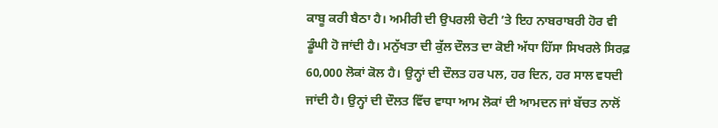ਕਾਬੂ ਕਰੀ ਬੈਠਾ ਹੈ। ਅਮੀਰੀ ਦੀ ਉਪਰਲੀ ਚੋਟੀ ’ਤੇ ਇਹ ਨਾਬਰਾਬਰੀ ਹੋਰ ਵੀ ਡੂੰਘੀ ਹੋ ਜਾਂਦੀ ਹੈ। ਮਨੁੱਖਤਾ ਦੀ ਕੁੱਲ ਦੌਲਤ ਦਾ ਕੋਈ ਅੱਧਾ ਹਿੱਸਾ ਸਿਖਰਲੇ ਸਿਰਫ਼ 60,000 ਲੋਕਾਂ ਕੋਲ ਹੈ। ਉਨ੍ਹਾਂ ਦੀ ਦੌਲਤ ਹਰ ਪਲ, ਹਰ ਦਿਨ, ਹਰ ਸਾਲ ਵਧਦੀ ਜਾਂਦੀ ਹੈ। ਉਨ੍ਹਾਂ ਦੀ ਦੌਲਤ ਵਿੱਚ ਵਾਧਾ ਆਮ ਲੋਕਾਂ ਦੀ ਆਮਦਨ ਜਾਂ ਬੱਚਤ ਨਾਲੋਂ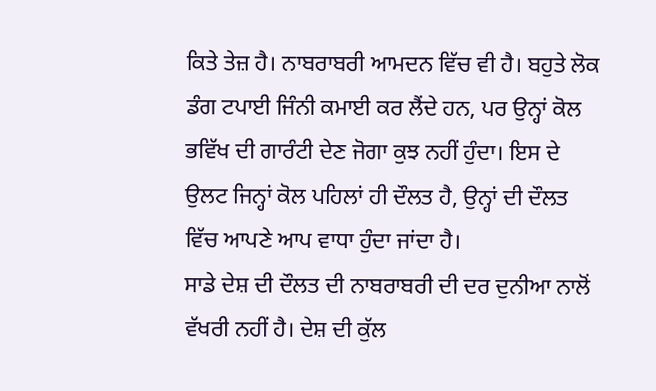ਕਿਤੇ ਤੇਜ਼ ਹੈ। ਨਾਬਰਾਬਰੀ ਆਮਦਨ ਵਿੱਚ ਵੀ ਹੈ। ਬਹੁਤੇ ਲੋਕ ਡੰਗ ਟਪਾਈ ਜਿੰਨੀ ਕਮਾਈ ਕਰ ਲੈਂਦੇ ਹਨ, ਪਰ ਉਨ੍ਹਾਂ ਕੋਲ ਭਵਿੱਖ ਦੀ ਗਾਰੰਟੀ ਦੇਣ ਜੋਗਾ ਕੁਝ ਨਹੀਂ ਹੁੰਦਾ। ਇਸ ਦੇ ਉਲਟ ਜਿਨ੍ਹਾਂ ਕੋਲ ਪਹਿਲਾਂ ਹੀ ਦੌਲਤ ਹੈ, ਉਨ੍ਹਾਂ ਦੀ ਦੌਲਤ ਵਿੱਚ ਆਪਣੇ ਆਪ ਵਾਧਾ ਹੁੰਦਾ ਜਾਂਦਾ ਹੈ।
ਸਾਡੇ ਦੇਸ਼ ਦੀ ਦੌਲਤ ਦੀ ਨਾਬਰਾਬਰੀ ਦੀ ਦਰ ਦੁਨੀਆ ਨਾਲੋਂ ਵੱਖਰੀ ਨਹੀਂ ਹੈ। ਦੇਸ਼ ਦੀ ਕੁੱਲ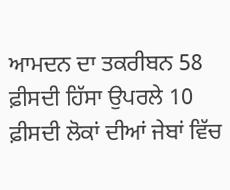ਆਮਦਨ ਦਾ ਤਕਰੀਬਨ 58 ਫ਼ੀਸਦੀ ਹਿੱਸਾ ਉਪਰਲੇ 10 ਫ਼ੀਸਦੀ ਲੋਕਾਂ ਦੀਆਂ ਜੇਬਾਂ ਵਿੱਚ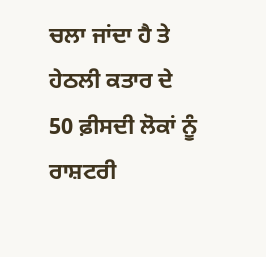ਚਲਾ ਜਾਂਦਾ ਹੈ ਤੇ ਹੇਠਲੀ ਕਤਾਰ ਦੇ 50 ਫ਼ੀਸਦੀ ਲੋਕਾਂ ਨੂੰ ਰਾਸ਼ਟਰੀ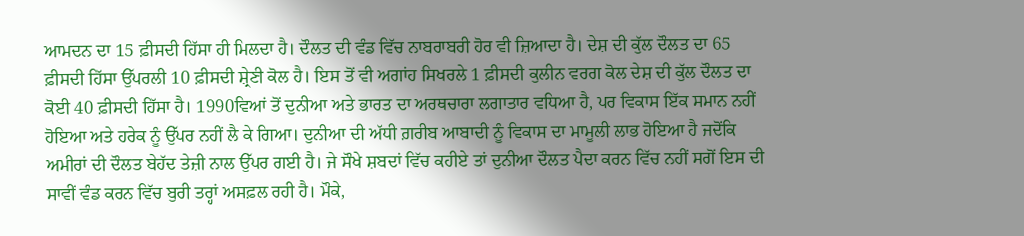ਆਮਦਨ ਦਾ 15 ਫ਼ੀਸਦੀ ਹਿੱਸਾ ਹੀ ਮਿਲਦਾ ਹੈ। ਦੌਲਤ ਦੀ ਵੰਡ ਵਿੱਚ ਨਾਬਰਾਬਰੀ ਹੋਰ ਵੀ ਜ਼ਿਆਦਾ ਹੈ। ਦੇਸ਼ ਦੀ ਕੁੱਲ ਦੌਲਤ ਦਾ 65 ਫ਼ੀਸਦੀ ਹਿੱਸਾ ਉੱਪਰਲੀ 10 ਫ਼ੀਸਦੀ ਸ਼੍ਰੇਣੀ ਕੋਲ ਹੈ। ਇਸ ਤੋਂ ਵੀ ਅਗਾਂਹ ਸਿਖਰਲੇ 1 ਫ਼ੀਸਦੀ ਕੁਲੀਨ ਵਰਗ ਕੋਲ ਦੇਸ਼ ਦੀ ਕੁੱਲ ਦੌਲਤ ਦਾ ਕੋਈ 40 ਫ਼ੀਸਦੀ ਹਿੱਸਾ ਹੈ। 1990ਵਿਆਂ ਤੋਂ ਦੁਨੀਆ ਅਤੇ ਭਾਰਤ ਦਾ ਅਰਥਚਾਰਾ ਲਗਾਤਾਰ ਵਧਿਆ ਹੈ, ਪਰ ਵਿਕਾਸ ਇੱਕ ਸਮਾਨ ਨਹੀਂ ਹੋਇਆ ਅਤੇ ਹਰੇਕ ਨੂੰ ਉੱਪਰ ਨਹੀਂ ਲੈ ਕੇ ਗਿਆ। ਦੁਨੀਆ ਦੀ ਅੱਧੀ ਗ਼ਰੀਬ ਆਬਾਦੀ ਨੂੰ ਵਿਕਾਸ ਦਾ ਮਾਮੂਲੀ ਲਾਭ ਹੋਇਆ ਹੈ ਜਦੋਂਕਿ ਅਮੀਰਾਂ ਦੀ ਦੌਲਤ ਬੇਹੱਦ ਤੇਜ਼ੀ ਨਾਲ ਉੱਪਰ ਗਈ ਹੈ। ਜੇ ਸੌਖੇ ਸ਼ਬਦਾਂ ਵਿੱਚ ਕਹੀਏ ਤਾਂ ਦੁਨੀਆ ਦੌਲਤ ਪੈਦਾ ਕਰਨ ਵਿੱਚ ਨਹੀਂ ਸਗੋਂ ਇਸ ਦੀ ਸਾਵੀਂ ਵੰਡ ਕਰਨ ਵਿੱਚ ਬੁਰੀ ਤਰ੍ਹਾਂ ਅਸਫ਼ਲ ਰਹੀ ਹੈ। ਮੌਕੇ,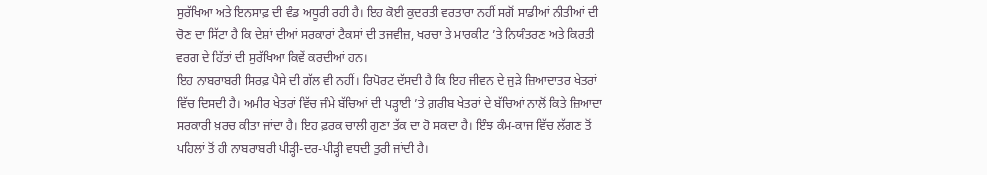ਸੁਰੱਖਿਆ ਅਤੇ ਇਨਸਾਫ਼ ਦੀ ਵੰਡ ਅਧੂਰੀ ਰਹੀ ਹੈ। ਇਹ ਕੋਈ ਕੁਦਰਤੀ ਵਰਤਾਰਾ ਨਹੀਂ ਸਗੋਂ ਸਾਡੀਆਂ ਨੀਤੀਆਂ ਦੀ ਚੋਣ ਦਾ ਸਿੱਟਾ ਹੈ ਕਿ ਦੇਸ਼ਾਂ ਦੀਆਂ ਸਰਕਾਰਾਂ ਟੈਕਸਾਂ ਦੀ ਤਜਵੀਜ਼, ਖਰਚਾ ਤੇ ਮਾਰਕੀਟ ’ਤੇ ਨਿਯੰਤਰਣ ਅਤੇ ਕਿਰਤੀ ਵਰਗ ਦੇ ਹਿੱਤਾਂ ਦੀ ਸੁਰੱਖਿਆ ਕਿਵੇਂ ਕਰਦੀਆਂ ਹਨ।
ਇਹ ਨਾਬਰਾਬਰੀ ਸਿਰਫ਼ ਪੈਸੇ ਦੀ ਗੱਲ ਵੀ ਨਹੀਂ। ਰਿਪੋਰਟ ਦੱਸਦੀ ਹੈ ਕਿ ਇਹ ਜੀਵਨ ਦੇ ਜੁੜੇ ਜ਼ਿਆਦਾਤਰ ਖੇਤਰਾਂ ਵਿੱਚ ਦਿਸਦੀ ਹੈ। ਅਮੀਰ ਖੇਤਰਾਂ ਵਿੱਚ ਜੰਮੇ ਬੱਚਿਆਂ ਦੀ ਪੜ੍ਹਾਈ ’ਤੇ ਗ਼ਰੀਬ ਖੇਤਰਾਂ ਦੇ ਬੱਚਿਆਂ ਨਾਲੋਂ ਕਿਤੇ ਜ਼ਿਆਦਾ ਸਰਕਾਰੀ ਖ਼ਰਚ ਕੀਤਾ ਜਾਂਦਾ ਹੈ। ਇਹ ਫ਼ਰਕ ਚਾਲੀ ਗੁਣਾ ਤੱਕ ਦਾ ਹੋ ਸਕਦਾ ਹੈ। ਇੰਝ ਕੰਮ-ਕਾਜ ਵਿੱਚ ਲੱਗਣ ਤੋਂ ਪਹਿਲਾਂ ਤੋਂ ਹੀ ਨਾਬਰਾਬਰੀ ਪੀੜ੍ਹੀ-ਦਰ-ਪੀੜ੍ਹੀ ਵਧਦੀ ਤੁਰੀ ਜਾਂਦੀ ਹੈ।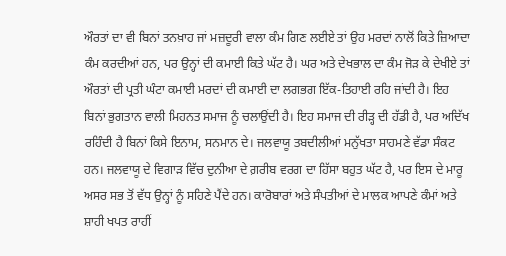ਔਰਤਾਂ ਦਾ ਵੀ ਬਿਨਾਂ ਤਨਖ਼ਾਹ ਜਾਂ ਮਜ਼ਦੂਰੀ ਵਾਲਾ ਕੰਮ ਗਿਣ ਲਈਏ ਤਾਂ ਉਹ ਮਰਦਾਂ ਨਾਲੋਂ ਕਿਤੇ ਜ਼ਿਆਦਾ ਕੰਮ ਕਰਦੀਆਂ ਹਨ, ਪਰ ਉਨ੍ਹਾਂ ਦੀ ਕਮਾਈ ਕਿਤੇ ਘੱਟ ਹੈ। ਘਰ ਅਤੇ ਦੇਖਭਾਲ ਦਾ ਕੰਮ ਜੋੜ ਕੇ ਦੇਖੀਏ ਤਾਂ ਔਰਤਾਂ ਦੀ ਪ੍ਰਤੀ ਘੰਟਾ ਕਮਾਈ ਮਰਦਾਂ ਦੀ ਕਮਾਈ ਦਾ ਲਗਭਗ ਇੱਕ-ਤਿਹਾਈ ਰਹਿ ਜਾਂਦੀ ਹੈ। ਇਹ ਬਿਨਾਂ ਭੁਗਤਾਨ ਵਾਲੀ ਮਿਹਨਤ ਸਮਾਜ ਨੂੰ ਚਲਾਉਂਦੀ ਹੈ। ਇਹ ਸਮਾਜ ਦੀ ਰੀੜ੍ਹ ਦੀ ਹੱਡੀ ਹੈ, ਪਰ ਅਦਿੱਖ ਰਹਿੰਦੀ ਹੈ ਬਿਨਾਂ ਕਿਸੇ ਇਨਾਮ, ਸਨਮਾਨ ਦੇ। ਜਲਵਾਯੂ ਤਬਦੀਲੀਆਂ ਮਨੁੱਖਤਾ ਸਾਹਮਣੇ ਵੱਡਾ ਸੰਕਟ ਹਨ। ਜਲਵਾਯੂ ਦੇ ਵਿਗਾੜ ਵਿੱਚ ਦੁਨੀਆ ਦੇ ਗ਼ਰੀਬ ਵਰਗ ਦਾ ਹਿੱਸਾ ਬਹੁਤ ਘੱਟ ਹੈ, ਪਰ ਇਸ ਦੇ ਮਾਰੂ ਅਸਰ ਸਭ ਤੋਂ ਵੱਧ ਉਨ੍ਹਾਂ ਨੂੰ ਸਹਿਣੇ ਪੈਂਦੇ ਹਨ। ਕਾਰੋਬਾਰਾਂ ਅਤੇ ਸੰਪਤੀਆਂ ਦੇ ਮਾਲਕ ਆਪਣੇ ਕੰਮਾਂ ਅਤੇ ਸ਼ਾਹੀ ਖਪਤ ਰਾਹੀਂ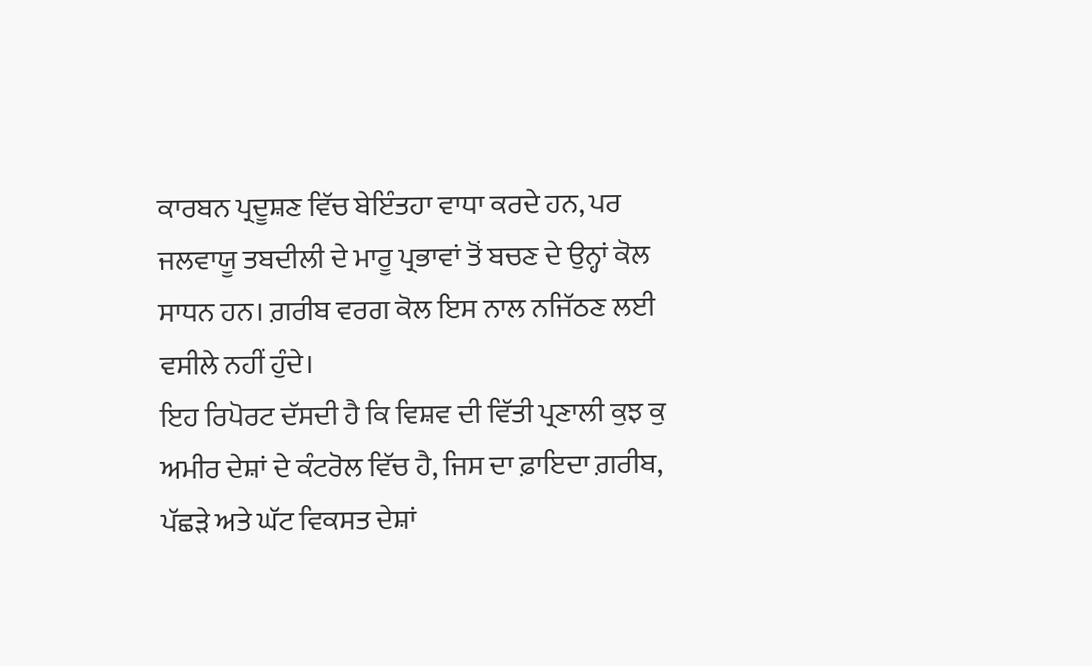ਕਾਰਬਨ ਪ੍ਰਦੂਸ਼ਣ ਵਿੱਚ ਬੇਇੰਤਹਾ ਵਾਧਾ ਕਰਦੇ ਹਨ, ਪਰ ਜਲਵਾਯੂ ਤਬਦੀਲੀ ਦੇ ਮਾਰੂ ਪ੍ਰਭਾਵਾਂ ਤੋਂ ਬਚਣ ਦੇ ਉਨ੍ਹਾਂ ਕੋਲ ਸਾਧਨ ਹਨ। ਗ਼ਰੀਬ ਵਰਗ ਕੋਲ ਇਸ ਨਾਲ ਨਜਿੱਠਣ ਲਈ ਵਸੀਲੇ ਨਹੀਂ ਹੁੰਦੇ।
ਇਹ ਰਿਪੋਰਟ ਦੱਸਦੀ ਹੈ ਕਿ ਵਿਸ਼ਵ ਦੀ ਵਿੱਤੀ ਪ੍ਰਣਾਲੀ ਕੁਝ ਕੁ ਅਮੀਰ ਦੇਸ਼ਾਂ ਦੇ ਕੰਟਰੋਲ ਵਿੱਚ ਹੈ, ਜਿਸ ਦਾ ਫ਼ਾਇਦਾ ਗ਼ਰੀਬ, ਪੱਛੜੇ ਅਤੇ ਘੱਟ ਵਿਕਸਤ ਦੇਸ਼ਾਂ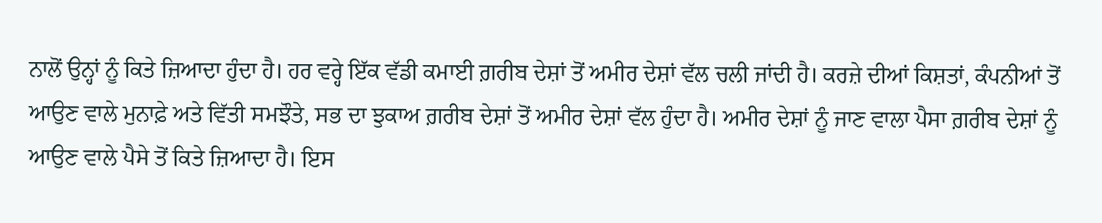ਨਾਲੋਂ ਉਨ੍ਹਾਂ ਨੂੰ ਕਿਤੇ ਜ਼ਿਆਦਾ ਹੁੰਦਾ ਹੈ। ਹਰ ਵਰ੍ਹੇ ਇੱਕ ਵੱਡੀ ਕਮਾਈ ਗ਼ਰੀਬ ਦੇਸ਼ਾਂ ਤੋਂ ਅਮੀਰ ਦੇਸ਼ਾਂ ਵੱਲ ਚਲੀ ਜਾਂਦੀ ਹੈ। ਕਰਜ਼ੇ ਦੀਆਂ ਕਿਸ਼ਤਾਂ, ਕੰਪਨੀਆਂ ਤੋਂ ਆਉਣ ਵਾਲੇ ਮੁਨਾਫ਼ੇ ਅਤੇ ਵਿੱਤੀ ਸਮਝੌਤੇ, ਸਭ ਦਾ ਝੁਕਾਅ ਗ਼ਰੀਬ ਦੇਸ਼ਾਂ ਤੋਂ ਅਮੀਰ ਦੇਸ਼ਾਂ ਵੱਲ ਹੁੰਦਾ ਹੈ। ਅਮੀਰ ਦੇਸ਼ਾਂ ਨੂੰ ਜਾਣ ਵਾਲਾ ਪੈਸਾ ਗ਼ਰੀਬ ਦੇਸ਼ਾਂ ਨੂੰ ਆਉਣ ਵਾਲੇ ਪੈਸੇ ਤੋਂ ਕਿਤੇ ਜ਼ਿਆਦਾ ਹੈ। ਇਸ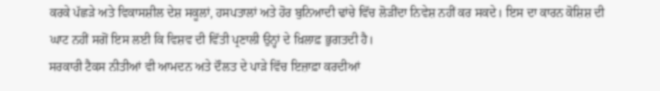ਕਰਕੇ ਪੱਛੜੇ ਅਤੇ ਵਿਕਾਸਸ਼ੀਲ ਦੇਸ਼ ਸਕੂਲਾਂ, ਹਸਪਤਾਲਾਂ ਅਤੇ ਹੋਰ ਬੁਨਿਆਦੀ ਢਾਂਚੇ ਵਿੱਚ ਲੋੜੀਂਦਾ ਨਿਵੇਸ਼ ਨਹੀਂ ਕਰ ਸਕਦੇ। ਇਸ ਦਾ ਕਾਰਨ ਕੋਸ਼ਿਸ਼ ਦੀ ਘਾਟ ਨਹੀਂ ਸਗੋਂ ਇਸ ਲਈ ਕਿ ਵਿਸ਼ਵ ਦੀ ਵਿੱਤੀ ਪ੍ਰਣਾਲੀ ਉਨ੍ਹਾਂ ਦੇ ਖ਼ਿਲਾਫ਼ ਭੁਗਤਦੀ ਹੈ।
ਸਰਕਾਰੀ ਟੈਕਸ ਨੀਤੀਆਂ ਵੀ ਆਮਦਨ ਅਤੇ ਦੌਲਤ ਦੇ ਪਾੜੇ ਵਿੱਚ ਇਜ਼ਾਫ਼ਾ ਕਰਦੀਆਂ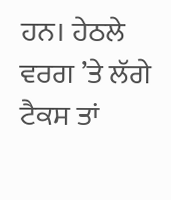ਹਨ। ਹੇਠਲੇ ਵਰਗ ’ਤੇ ਲੱਗੇ ਟੈਕਸ ਤਾਂ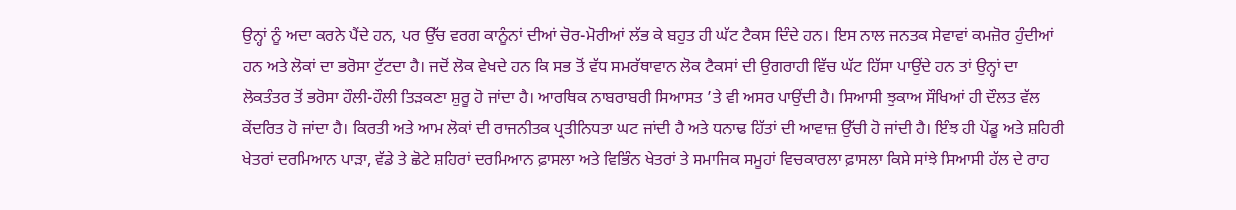ਉਨ੍ਹਾਂ ਨੂੰ ਅਦਾ ਕਰਨੇ ਪੈਂਦੇ ਹਨ, ਪਰ ਉੱਚ ਵਰਗ ਕਾਨੂੰਨਾਂ ਦੀਆਂ ਚੋਰ-ਮੋਰੀਆਂ ਲੱਭ ਕੇ ਬਹੁਤ ਹੀ ਘੱਟ ਟੈਕਸ ਦਿੰਦੇ ਹਨ। ਇਸ ਨਾਲ ਜਨਤਕ ਸੇਵਾਵਾਂ ਕਮਜ਼ੋਰ ਹੁੰਦੀਆਂ ਹਨ ਅਤੇ ਲੋਕਾਂ ਦਾ ਭਰੋਸਾ ਟੁੱਟਦਾ ਹੈ। ਜਦੋਂ ਲੋਕ ਵੇਖਦੇ ਹਨ ਕਿ ਸਭ ਤੋਂ ਵੱਧ ਸਮਰੱਥਾਵਾਨ ਲੋਕ ਟੈਕਸਾਂ ਦੀ ਉਗਰਾਹੀ ਵਿੱਚ ਘੱਟ ਹਿੱਸਾ ਪਾਉਂਦੇ ਹਨ ਤਾਂ ਉਨ੍ਹਾਂ ਦਾ ਲੋਕਤੰਤਰ ਤੋਂ ਭਰੋਸਾ ਹੌਲੀ-ਹੌਲੀ ਤਿੜਕਣਾ ਸ਼ੁਰੂ ਹੋ ਜਾਂਦਾ ਹੈ। ਆਰਥਿਕ ਨਾਬਰਾਬਰੀ ਸਿਆਸਤ ’ਤੇ ਵੀ ਅਸਰ ਪਾਉਂਦੀ ਹੈ। ਸਿਆਸੀ ਝੁਕਾਅ ਸੌਖਿਆਂ ਹੀ ਦੌਲਤ ਵੱਲ ਕੇਂਦਰਿਤ ਹੋ ਜਾਂਦਾ ਹੈ। ਕਿਰਤੀ ਅਤੇ ਆਮ ਲੋਕਾਂ ਦੀ ਰਾਜਨੀਤਕ ਪ੍ਰਤੀਨਿਧਤਾ ਘਟ ਜਾਂਦੀ ਹੈ ਅਤੇ ਧਨਾਢ ਹਿੱਤਾਂ ਦੀ ਆਵਾਜ਼ ਉੱਚੀ ਹੋ ਜਾਂਦੀ ਹੈ। ਇੰਝ ਹੀ ਪੇਂਡੂ ਅਤੇ ਸ਼ਹਿਰੀ ਖੇਤਰਾਂ ਦਰਮਿਆਨ ਪਾੜਾ, ਵੱਡੇ ਤੇ ਛੋਟੇ ਸ਼ਹਿਰਾਂ ਦਰਮਿਆਨ ਫ਼ਾਸਲਾ ਅਤੇ ਵਿਭਿੰਨ ਖੇਤਰਾਂ ਤੇ ਸਮਾਜਿਕ ਸਮੂਹਾਂ ਵਿਚਕਾਰਲਾ ਫ਼ਾਸਲਾ ਕਿਸੇ ਸਾਂਝੇ ਸਿਆਸੀ ਹੱਲ ਦੇ ਰਾਹ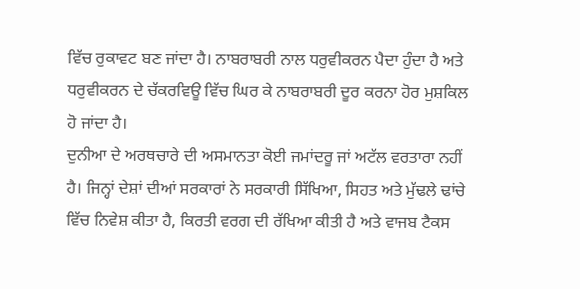ਵਿੱਚ ਰੁਕਾਵਟ ਬਣ ਜਾਂਦਾ ਹੈ। ਨਾਬਰਾਬਰੀ ਨਾਲ ਧਰੁਵੀਕਰਨ ਪੈਦਾ ਹੁੰਦਾ ਹੈ ਅਤੇ ਧਰੁਵੀਕਰਨ ਦੇ ਚੱਕਰਵਿਊ ਵਿੱਚ ਘਿਰ ਕੇ ਨਾਬਰਾਬਰੀ ਦੂਰ ਕਰਨਾ ਹੋਰ ਮੁਸ਼ਕਿਲ ਹੋ ਜਾਂਦਾ ਹੈ।
ਦੁਨੀਆ ਦੇ ਅਰਥਚਾਰੇ ਦੀ ਅਸਮਾਨਤਾ ਕੋਈ ਜਮਾਂਦਰੂ ਜਾਂ ਅਟੱਲ ਵਰਤਾਰਾ ਨਹੀਂ ਹੈ। ਜਿਨ੍ਹਾਂ ਦੇਸ਼ਾਂ ਦੀਆਂ ਸਰਕਾਰਾਂ ਨੇ ਸਰਕਾਰੀ ਸਿੱਖਿਆ, ਸਿਹਤ ਅਤੇ ਮੁੱਢਲੇ ਢਾਂਚੇ ਵਿੱਚ ਨਿਵੇਸ਼ ਕੀਤਾ ਹੈ, ਕਿਰਤੀ ਵਰਗ ਦੀ ਰੱਖਿਆ ਕੀਤੀ ਹੈ ਅਤੇ ਵਾਜਬ ਟੈਕਸ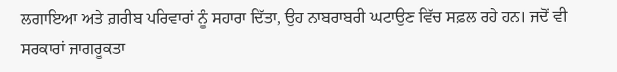ਲਗਾਇਆ ਅਤੇ ਗ਼ਰੀਬ ਪਰਿਵਾਰਾਂ ਨੂੰ ਸਹਾਰਾ ਦਿੱਤਾ, ਉਹ ਨਾਬਰਾਬਰੀ ਘਟਾਉਣ ਵਿੱਚ ਸਫ਼ਲ ਰਹੇ ਹਨ। ਜਦੋਂ ਵੀ ਸਰਕਾਰਾਂ ਜਾਗਰੂਕਤਾ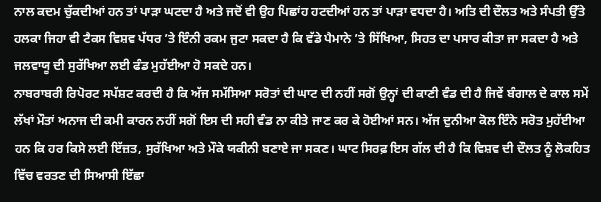ਨਾਲ ਕਦਮ ਚੁੱਕਦੀਆਂ ਹਨ ਤਾਂ ਪਾੜਾ ਘਟਦਾ ਹੈ ਅਤੇ ਜਦੋਂ ਵੀ ਉਹ ਪਿਛਾਂਹ ਹਟਦੀਆਂ ਹਨ ਤਾਂ ਪਾੜਾ ਵਧਦਾ ਹੈ। ਅਤਿ ਦੀ ਦੌਲਤ ਅਤੇ ਸੰਪਤੀ ਉੱਤੇ ਹਲਕਾ ਜਿਹਾ ਵੀ ਟੈਕਸ ਵਿਸ਼ਵ ਪੱਧਰ ’ਤੇ ਇੰਨੀ ਰਕਮ ਜੁਟਾ ਸਕਦਾ ਹੈ ਕਿ ਵੱਡੇ ਪੈਮਾਨੇ ’ਤੇ ਸਿੱਖਿਆ, ਸਿਹਤ ਦਾ ਪਸਾਰ ਕੀਤਾ ਜਾ ਸਕਦਾ ਹੈ ਅਤੇ ਜਲਵਾਯੂ ਦੀ ਸੁਰੱਖਿਆ ਲਈ ਫੰਡ ਮੁਹੱਈਆ ਹੋ ਸਕਦੇ ਹਨ।
ਨਾਬਰਾਬਰੀ ਰਿਪੋਰਟ ਸਪੱਸ਼ਟ ਕਰਦੀ ਹੈ ਕਿ ਅੱਜ ਸਮੱਸਿਆ ਸਰੋਤਾਂ ਦੀ ਘਾਟ ਦੀ ਨਹੀਂ ਸਗੋਂ ਉਨ੍ਹਾਂ ਦੀ ਕਾਣੀ ਵੰਡ ਦੀ ਹੈ ਜਿਵੇਂ ਬੰਗਾਲ ਦੇ ਕਾਲ ਸਮੇਂ ਲੱਖਾਂ ਮੌਤਾਂ ਅਨਾਜ ਦੀ ਕਮੀ ਕਾਰਨ ਨਹੀਂ ਸਗੋਂ ਇਸ ਦੀ ਸਹੀ ਵੰਡ ਨਾ ਕੀਤੇ ਜਾਣ ਕਰ ਕੇ ਹੋਈਆਂ ਸਨ। ਅੱਜ ਦੁਨੀਆ ਕੋਲ ਇੰਨੇ ਸਰੋਤ ਮੁਹੱਈਆ ਹਨ ਕਿ ਹਰ ਕਿਸੇ ਲਈ ਇੱਜ਼ਤ, ਸੁਰੱਖਿਆ ਅਤੇ ਮੌਕੇ ਯਕੀਨੀ ਬਣਾਏ ਜਾ ਸਕਣ। ਘਾਟ ਸਿਰਫ਼ ਇਸ ਗੱਲ ਦੀ ਹੈ ਕਿ ਵਿਸ਼ਵ ਦੀ ਦੌਲਤ ਨੂੰ ਲੋਕਹਿਤ ਵਿੱਚ ਵਰਤਣ ਦੀ ਸਿਆਸੀ ਇੱਛਾ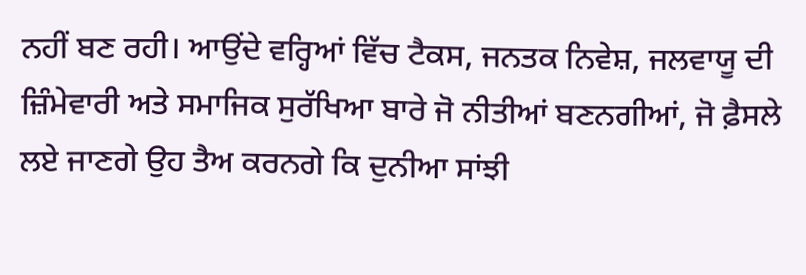ਨਹੀਂ ਬਣ ਰਹੀ। ਆਉਂਦੇ ਵਰ੍ਹਿਆਂ ਵਿੱਚ ਟੈਕਸ, ਜਨਤਕ ਨਿਵੇਸ਼, ਜਲਵਾਯੂ ਦੀ ਜ਼ਿੰਮੇਵਾਰੀ ਅਤੇ ਸਮਾਜਿਕ ਸੁਰੱਖਿਆ ਬਾਰੇ ਜੋ ਨੀਤੀਆਂ ਬਣਨਗੀਆਂ, ਜੋ ਫ਼ੈਸਲੇ ਲਏ ਜਾਣਗੇ ਉਹ ਤੈਅ ਕਰਨਗੇ ਕਿ ਦੁਨੀਆ ਸਾਂਝੀ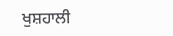ਖੁਸ਼ਹਾਲੀ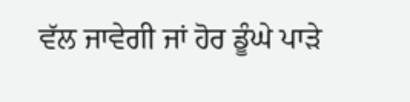ਵੱਲ ਜਾਵੇਗੀ ਜਾਂ ਹੋਰ ਡੂੰਘੇ ਪਾੜੇ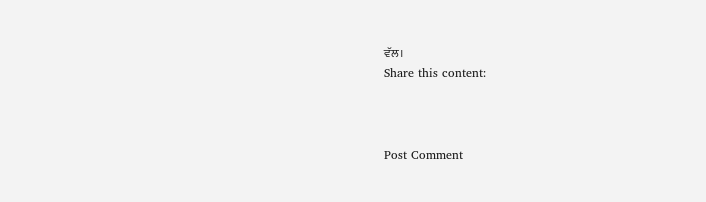ਵੱਲ।
Share this content:



Post Comment